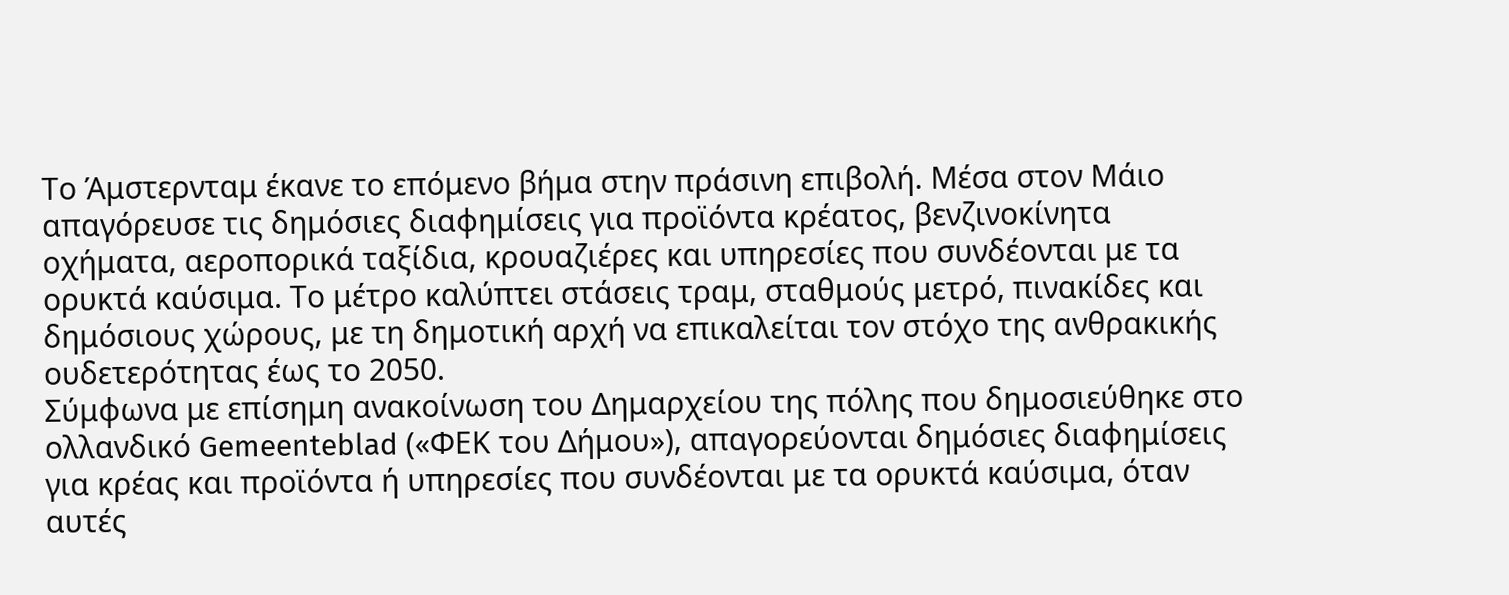Το Άμστερνταμ έκανε το επόμενο βήμα στην πράσινη επιβολή. Μέσα στον Μάιο απαγόρευσε τις δημόσιες διαφημίσεις για προϊόντα κρέατος, βενζινοκίνητα οχήματα, αεροπορικά ταξίδια, κρουαζιέρες και υπηρεσίες που συνδέονται με τα ορυκτά καύσιμα. Το μέτρο καλύπτει στάσεις τραμ, σταθμούς μετρό, πινακίδες και δημόσιους χώρους, με τη δημοτική αρχή να επικαλείται τον στόχο της ανθρακικής ουδετερότητας έως το 2050.
Σύμφωνα με επίσημη ανακοίνωση του Δημαρχείου της πόλης που δημοσιεύθηκε στο ολλανδικό Gemeenteblad («ΦΕΚ του Δήμου»), απαγορεύονται δημόσιες διαφημίσεις για κρέας και προϊόντα ή υπηρεσίες που συνδέονται με τα ορυκτά καύσιμα, όταν αυτές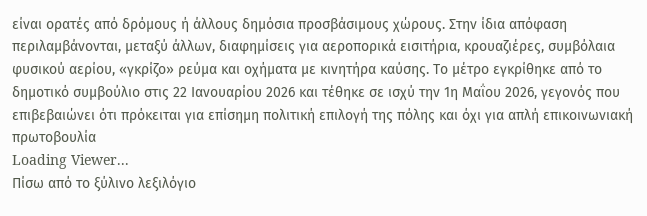είναι ορατές από δρόμους ή άλλους δημόσια προσβάσιμους χώρους. Στην ίδια απόφαση περιλαμβάνονται, μεταξύ άλλων, διαφημίσεις για αεροπορικά εισιτήρια, κρουαζιέρες, συμβόλαια φυσικού αερίου, «γκρίζο» ρεύμα και οχήματα με κινητήρα καύσης. Το μέτρο εγκρίθηκε από το δημοτικό συμβούλιο στις 22 Ιανουαρίου 2026 και τέθηκε σε ισχύ την 1η Μαΐου 2026, γεγονός που επιβεβαιώνει ότι πρόκειται για επίσημη πολιτική επιλογή της πόλης και όχι για απλή επικοινωνιακή πρωτοβουλία
Loading Viewer...
Πίσω από το ξύλινο λεξιλόγιο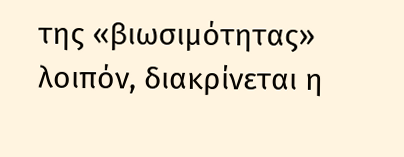της «βιωσιμότητας» λοιπόν, διακρίνεται η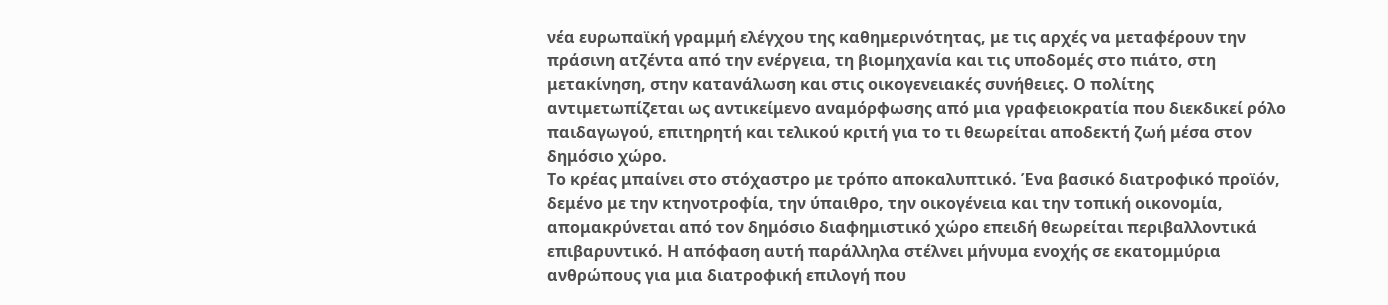νέα ευρωπαϊκή γραμμή ελέγχου της καθημερινότητας, με τις αρχές να μεταφέρουν την πράσινη ατζέντα από την ενέργεια, τη βιομηχανία και τις υποδομές στο πιάτο, στη μετακίνηση, στην κατανάλωση και στις οικογενειακές συνήθειες. Ο πολίτης αντιμετωπίζεται ως αντικείμενο αναμόρφωσης από μια γραφειοκρατία που διεκδικεί ρόλο παιδαγωγού, επιτηρητή και τελικού κριτή για το τι θεωρείται αποδεκτή ζωή μέσα στον δημόσιο χώρο.
Το κρέας μπαίνει στο στόχαστρο με τρόπο αποκαλυπτικό. Ένα βασικό διατροφικό προϊόν, δεμένο με την κτηνοτροφία, την ύπαιθρο, την οικογένεια και την τοπική οικονομία, απομακρύνεται από τον δημόσιο διαφημιστικό χώρο επειδή θεωρείται περιβαλλοντικά επιβαρυντικό. Η απόφαση αυτή παράλληλα στέλνει μήνυμα ενοχής σε εκατομμύρια ανθρώπους για μια διατροφική επιλογή που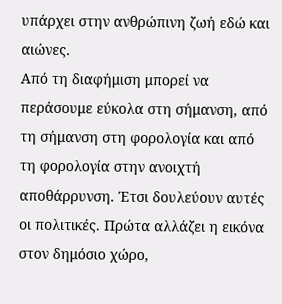υπάρχει στην ανθρώπινη ζωή εδώ και αιώνες.
Από τη διαφήμιση μπορεί να περάσουμε εύκολα στη σήμανση, από τη σήμανση στη φορολογία και από τη φορολογία στην ανοιχτή αποθάρρυνση. Έτσι δουλεύουν αυτές οι πολιτικές. Πρώτα αλλάζει η εικόνα στον δημόσιο χώρο,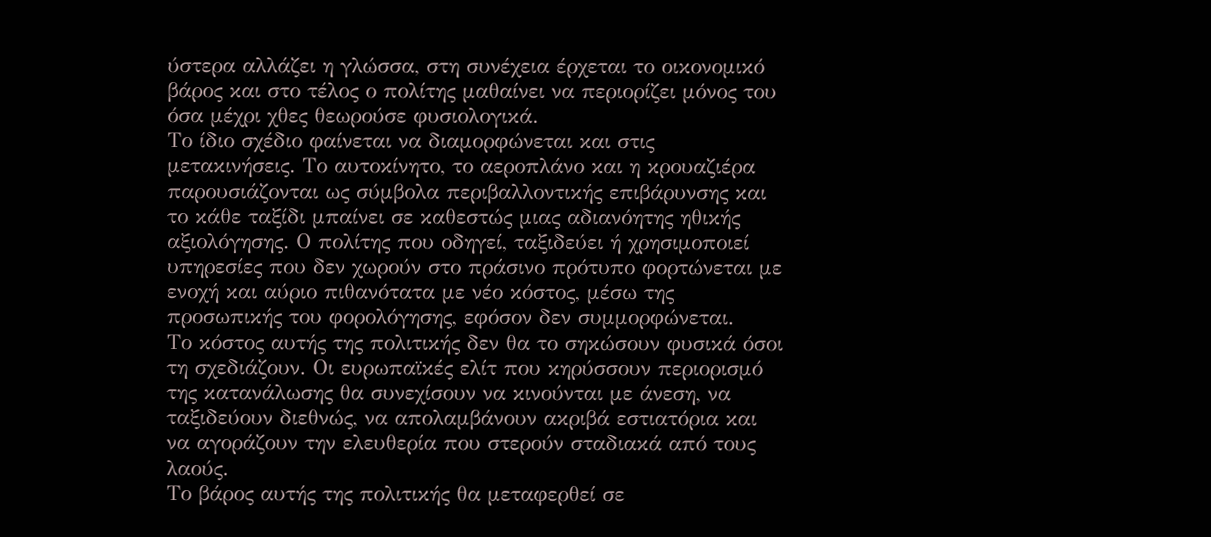ύστερα αλλάζει η γλώσσα, στη συνέχεια έρχεται το οικονομικό βάρος και στο τέλος ο πολίτης μαθαίνει να περιορίζει μόνος του όσα μέχρι χθες θεωρούσε φυσιολογικά.
Το ίδιο σχέδιο φαίνεται να διαμορφώνεται και στις μετακινήσεις. Το αυτοκίνητο, το αεροπλάνο και η κρουαζιέρα παρουσιάζονται ως σύμβολα περιβαλλοντικής επιβάρυνσης και το κάθε ταξίδι μπαίνει σε καθεστώς μιας αδιανόητης ηθικής αξιολόγησης. Ο πολίτης που οδηγεί, ταξιδεύει ή χρησιμοποιεί υπηρεσίες που δεν χωρούν στο πράσινο πρότυπο φορτώνεται με ενοχή και αύριο πιθανότατα με νέο κόστος, μέσω της προσωπικής του φορολόγησης, εφόσον δεν συμμορφώνεται.
Το κόστος αυτής της πολιτικής δεν θα το σηκώσουν φυσικά όσοι τη σχεδιάζουν. Οι ευρωπαϊκές ελίτ που κηρύσσουν περιορισμό της κατανάλωσης θα συνεχίσουν να κινούνται με άνεση, να ταξιδεύουν διεθνώς, να απολαμβάνουν ακριβά εστιατόρια και να αγοράζουν την ελευθερία που στερούν σταδιακά από τους λαούς.
Το βάρος αυτής της πολιτικής θα μεταφερθεί σε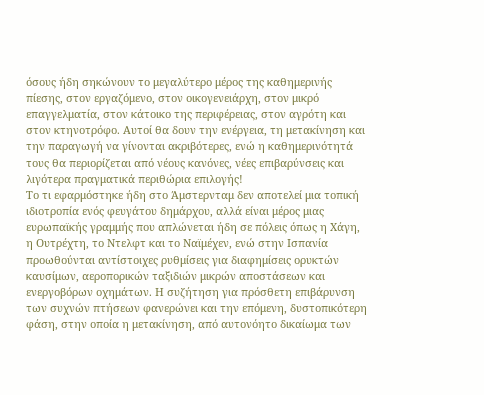όσους ήδη σηκώνουν το μεγαλύτερο μέρος της καθημερινής πίεσης, στον εργαζόμενο, στον οικογενειάρχη, στον μικρό επαγγελματία, στον κάτοικο της περιφέρειας, στον αγρότη και στον κτηνοτρόφο. Αυτοί θα δουν την ενέργεια, τη μετακίνηση και την παραγωγή να γίνονται ακριβότερες, ενώ η καθημερινότητά τους θα περιορίζεται από νέους κανόνες, νέες επιβαρύνσεις και λιγότερα πραγματικά περιθώρια επιλογής!
Το τι εφαρμόστηκε ήδη στο Άμστερνταμ δεν αποτελεί μια τοπική ιδιοτροπία ενός φευγάτου δημάρχου, αλλά είναι μέρος μιας ευρωπαϊκής γραμμής που απλώνεται ήδη σε πόλεις όπως η Χάγη, η Ουτρέχτη, το Ντελφτ και το Ναϊμέχεν, ενώ στην Ισπανία προωθούνται αντίστοιχες ρυθμίσεις για διαφημίσεις ορυκτών καυσίμων, αεροπορικών ταξιδιών μικρών αποστάσεων και ενεργοβόρων οχημάτων. Η συζήτηση για πρόσθετη επιβάρυνση των συχνών πτήσεων φανερώνει και την επόμενη, δυστοπικότερη φάση, στην οποία η μετακίνηση, από αυτονόητο δικαίωμα των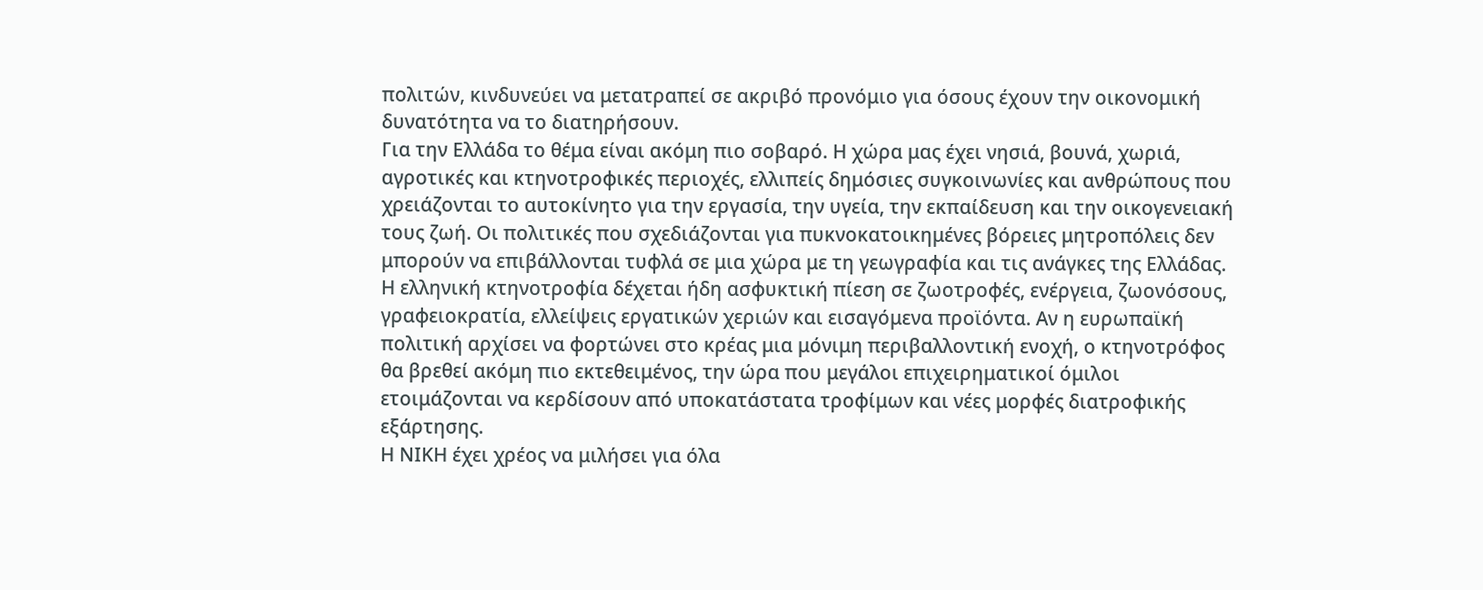πολιτών, κινδυνεύει να μετατραπεί σε ακριβό προνόμιο για όσους έχουν την οικονομική δυνατότητα να το διατηρήσουν.
Για την Ελλάδα το θέμα είναι ακόμη πιο σοβαρό. Η χώρα μας έχει νησιά, βουνά, χωριά, αγροτικές και κτηνοτροφικές περιοχές, ελλιπείς δημόσιες συγκοινωνίες και ανθρώπους που χρειάζονται το αυτοκίνητο για την εργασία, την υγεία, την εκπαίδευση και την οικογενειακή τους ζωή. Οι πολιτικές που σχεδιάζονται για πυκνοκατοικημένες βόρειες μητροπόλεις δεν μπορούν να επιβάλλονται τυφλά σε μια χώρα με τη γεωγραφία και τις ανάγκες της Ελλάδας.
Η ελληνική κτηνοτροφία δέχεται ήδη ασφυκτική πίεση σε ζωοτροφές, ενέργεια, ζωονόσους, γραφειοκρατία, ελλείψεις εργατικών χεριών και εισαγόμενα προϊόντα. Αν η ευρωπαϊκή πολιτική αρχίσει να φορτώνει στο κρέας μια μόνιμη περιβαλλοντική ενοχή, ο κτηνοτρόφος θα βρεθεί ακόμη πιο εκτεθειμένος, την ώρα που μεγάλοι επιχειρηματικοί όμιλοι ετοιμάζονται να κερδίσουν από υποκατάστατα τροφίμων και νέες μορφές διατροφικής εξάρτησης.
Η ΝΙΚΗ έχει χρέος να μιλήσει για όλα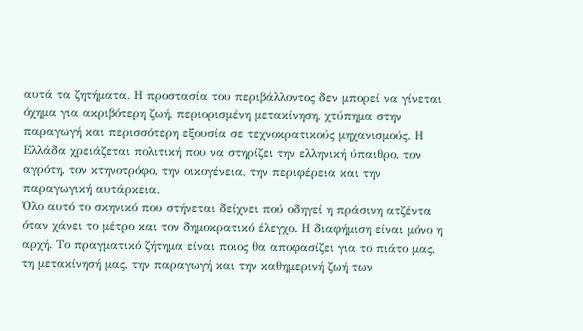αυτά τα ζητήματα. Η προστασία του περιβάλλοντος δεν μπορεί να γίνεται όχημα για ακριβότερη ζωή, περιορισμένη μετακίνηση, χτύπημα στην παραγωγή και περισσότερη εξουσία σε τεχνοκρατικούς μηχανισμούς. Η Ελλάδα χρειάζεται πολιτική που να στηρίζει την ελληνική ύπαιθρο, τον αγρότη, τον κτηνοτρόφο, την οικογένεια, την περιφέρεια και την παραγωγική αυτάρκεια.
Όλο αυτό το σκηνικό που στήνεται δείχνει πού οδηγεί η πράσινη ατζέντα όταν χάνει το μέτρο και τον δημοκρατικό έλεγχο. Η διαφήμιση είναι μόνο η αρχή. Το πραγματικό ζήτημα είναι ποιος θα αποφασίζει για το πιάτο μας, τη μετακίνησή μας, την παραγωγή και την καθημερινή ζωή των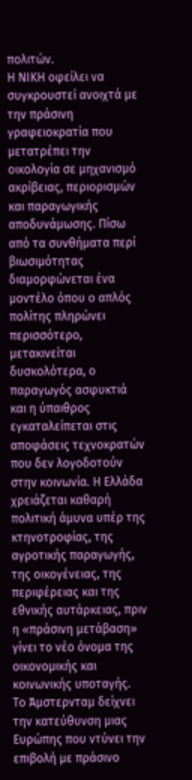πολιτών.
Η ΝΙΚΗ οφείλει να συγκρουστεί ανοιχτά με την πράσινη γραφειοκρατία που μετατρέπει την οικολογία σε μηχανισμό ακρίβειας, περιορισμών και παραγωγικής αποδυνάμωσης. Πίσω από τα συνθήματα περί βιωσιμότητας διαμορφώνεται ένα μοντέλο όπου ο απλός πολίτης πληρώνει περισσότερο, μετακινείται δυσκολότερα, ο παραγωγός ασφυκτιά και η ύπαιθρος εγκαταλείπεται στις αποφάσεις τεχνοκρατών που δεν λογοδοτούν στην κοινωνία. Η Ελλάδα χρειάζεται καθαρή πολιτική άμυνα υπέρ της κτηνοτροφίας, της αγροτικής παραγωγής, της οικογένειας, της περιφέρειας και της εθνικής αυτάρκειας, πριν η «πράσινη μετάβαση» γίνει το νέο όνομα της οικονομικής και κοινωνικής υποταγής.
Το Άμστερνταμ δείχνει την κατεύθυνση μιας Ευρώπης που ντύνει την επιβολή με πράσινο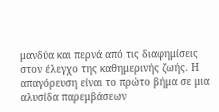μανδύα και περνά από τις διαφημίσεις στον έλεγχο της καθημερινής ζωής. Η απαγόρευση είναι το πρώτο βήμα σε μια αλυσίδα παρεμβάσεων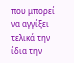που μπορεί να αγγίξει τελικά την ίδια την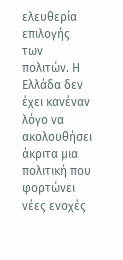ελευθερία επιλογής των πολιτών. Η Ελλάδα δεν έχει κανέναν λόγο να ακολουθήσει άκριτα μια πολιτική που φορτώνει νέες ενοχές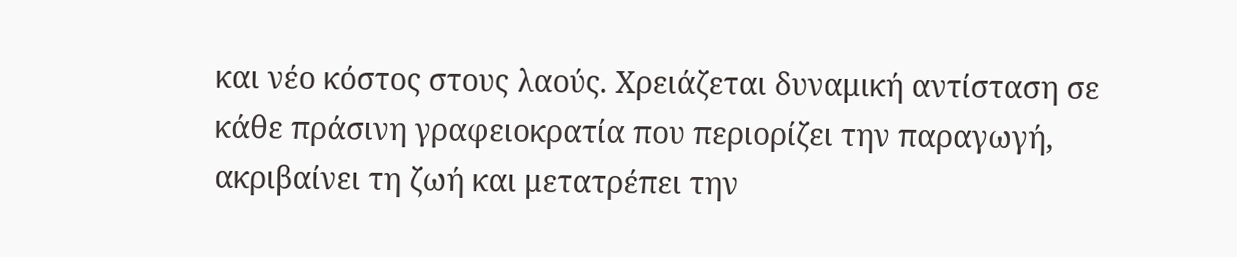και νέο κόστος στους λαούς. Χρειάζεται δυναμική αντίσταση σε κάθε πράσινη γραφειοκρατία που περιορίζει την παραγωγή, ακριβαίνει τη ζωή και μετατρέπει την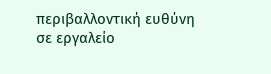περιβαλλοντική ευθύνη σε εργαλείο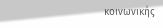κοινωνικής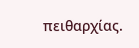πειθαρχίας.